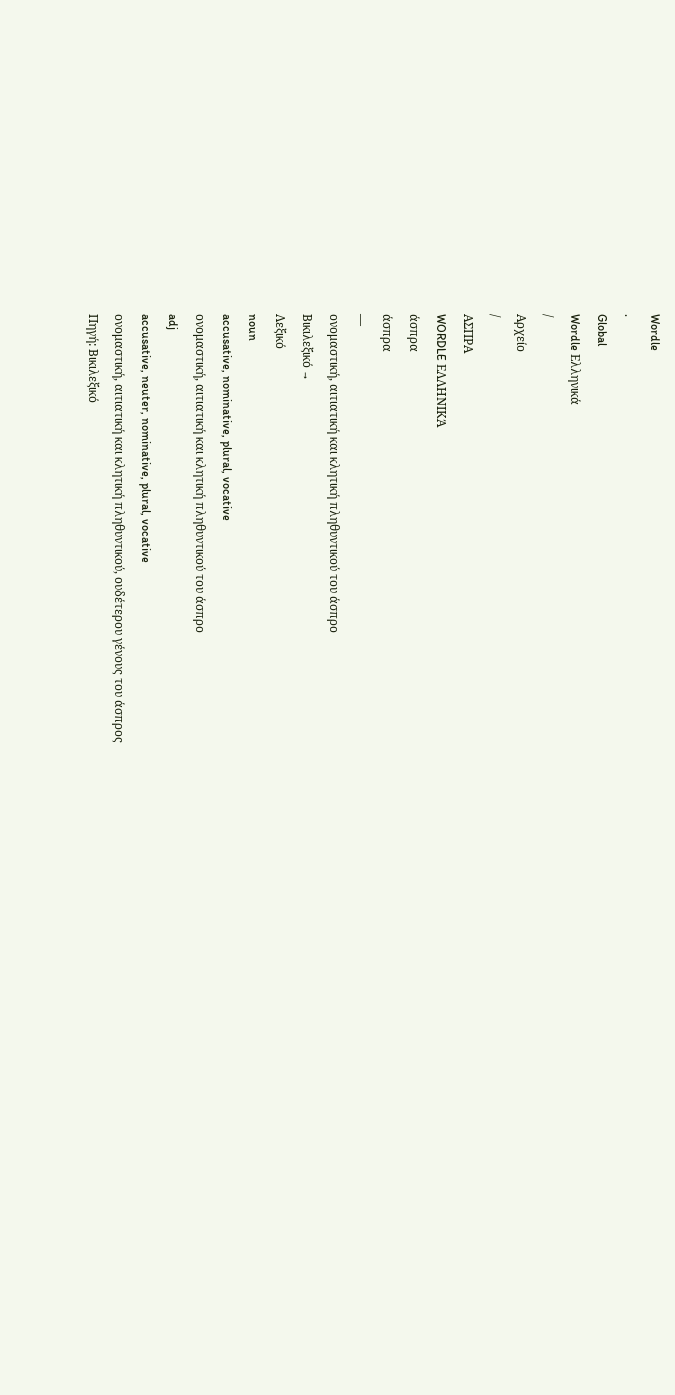Wordle
.
Global
Wordle Ελληνικά
/
Αρχείο
/
ΑΣΠΡΑ
WORDLE ΕΛΛΗΝΙΚΆ
άσπρα
άσπρα
—
ονομαστική, αιτιατική και κλητική πληθυντικού του άσπρο
Βικιλεξικό →
Λεξικό
noun
accusative, nominative, plural, vocative
ονομαστική, αιτιατική και κλητική πληθυντικού του άσπρο
adj
accusative, neuter, nominative, plural, vocative
ονομαστική, αιτιατική και κλητική πληθυντικού, ουδέτερου γένους του άσπρος
Πηγή: Βικιλεξικό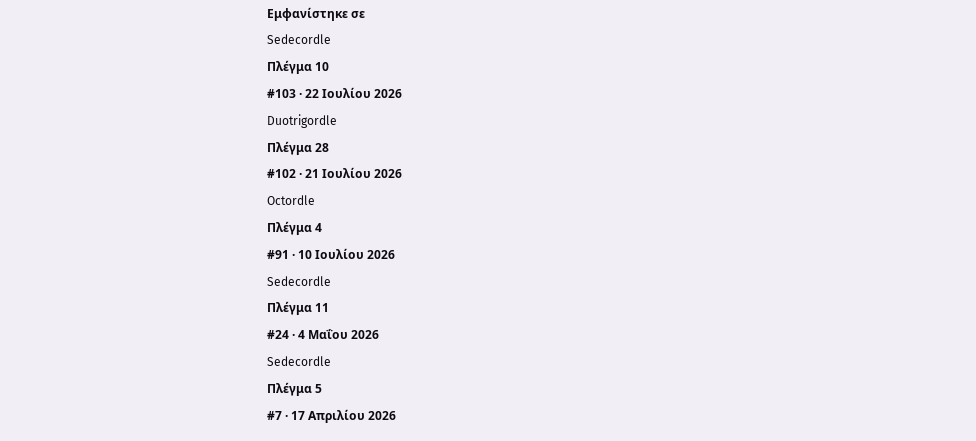Εμφανίστηκε σε
Sedecordle
Πλέγμα 10
#103 · 22 Ιουλίου 2026
Duotrigordle
Πλέγμα 28
#102 · 21 Ιουλίου 2026
Octordle
Πλέγμα 4
#91 · 10 Ιουλίου 2026
Sedecordle
Πλέγμα 11
#24 · 4 Μαΐου 2026
Sedecordle
Πλέγμα 5
#7 · 17 Απριλίου 2026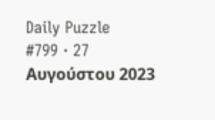Daily Puzzle
#799 · 27 Αυγούστου 2023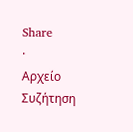Share
·
Αρχείο
Συζήτηση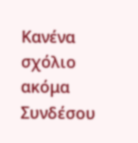Κανένα σχόλιο ακόμα
Συνδέσου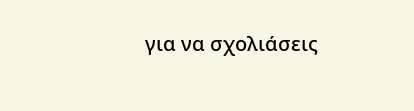για να σχολιάσεις